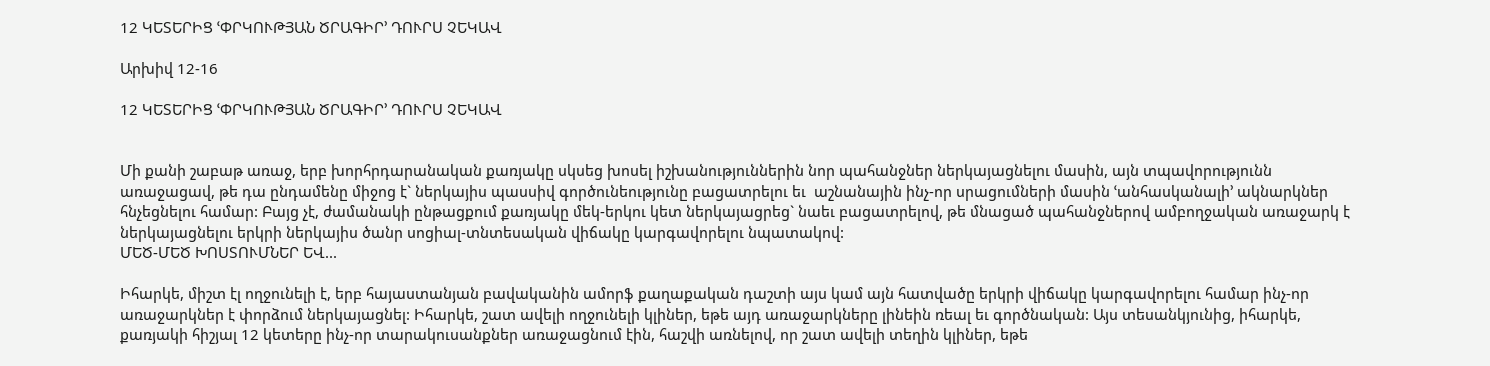12 ԿԵՏԵՐԻՑ ՙՓՐԿՈՒԹՅԱՆ ԾՐԱԳԻՐ՚ ԴՈՒՐՍ ՉԵԿԱՎ

Արխիվ 12-16

12 ԿԵՏԵՐԻՑ ՙՓՐԿՈՒԹՅԱՆ ԾՐԱԳԻՐ՚ ԴՈՒՐՍ ՉԵԿԱՎ


Մի քանի շաբաթ առաջ, երբ խորհրդարանական քառյակը սկսեց խոսել իշխանություններին նոր պահանջներ ներկայացնելու մասին, այն տպավորությունն առաջացավ, թե դա ընդամենը միջոց է` ներկայիս պասսիվ գործունեությունը բացատրելու եւ  աշնանային ինչ-որ սրացումների մասին ՙանհասկանալի՚ ակնարկներ հնչեցնելու համար: Բայց չէ, ժամանակի ընթացքում քառյակը մեկ-երկու կետ ներկայացրեց` նաեւ բացատրելով, թե մնացած պահանջներով ամբողջական առաջարկ է ներկայացնելու երկրի ներկայիս ծանր սոցիալ-տնտեսական վիճակը կարգավորելու նպատակով:
ՄԵԾ-ՄԵԾ ԽՈՍՏՈՒՄՆԵՐ ԵՎ...

Իհարկե, միշտ էլ ողջունելի է, երբ հայաստանյան բավականին ամորֆ քաղաքական դաշտի այս կամ այն հատվածը երկրի վիճակը կարգավորելու համար ինչ-որ առաջարկներ է փորձում ներկայացնել: Իհարկե, շատ ավելի ողջունելի կլիներ, եթե այդ առաջարկները լինեին ռեալ եւ գործնական: Այս տեսանկյունից, իհարկե, քառյակի հիշյալ 12 կետերը ինչ-որ տարակուսանքներ առաջացնում էին, հաշվի առնելով, որ շատ ավելի տեղին կլիներ, եթե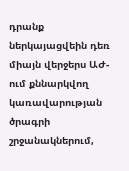դրանք ներկայացվեին դեռ միայն վերջերս ԱԺ-ում քննարկվող կառավարության ծրագրի շրջանակներում,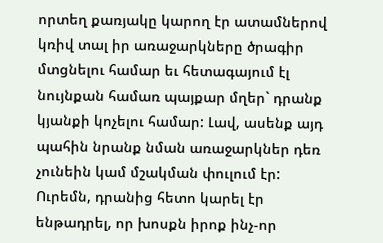որտեղ քառյակը կարող էր ատամներով կռիվ տալ իր առաջարկները ծրագիր մտցնելու համար եւ հետագայում էլ նույնքան համառ պայքար մղեր` դրանք կյանքի կոչելու համար: Լավ, ասենք այդ պահին նրանք նման առաջարկներ դեռ չունեին կամ մշակման փուլում էր: Ուրեմն, դրանից հետո կարել էր ենթադրել, որ խոսքն իրոք ինչ-որ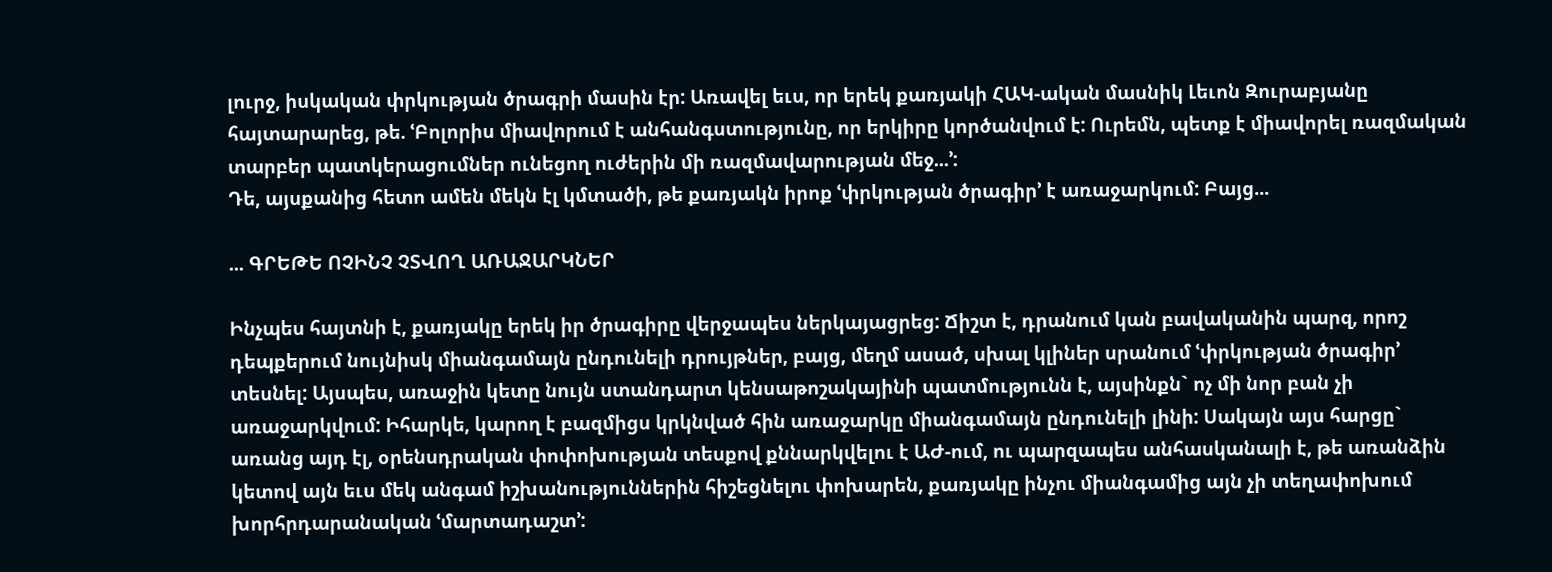լուրջ, իսկական փրկության ծրագրի մասին էր: Առավել եւս, որ երեկ քառյակի ՀԱԿ-ական մասնիկ Լեւոն Զուրաբյանը հայտարարեց, թե. ՙԲոլորիս միավորում է անհանգստությունը, որ երկիրը կործանվում է: Ուրեմն, պետք է միավորել ռազմական տարբեր պատկերացումներ ունեցող ուժերին մի ռազմավարության մեջ...՚:
Դե, այսքանից հետո ամեն մեկն էլ կմտածի, թե քառյակն իրոք ՙփրկության ծրագիր՚ է առաջարկում: Բայց...

... ԳՐԵԹԵ ՈՉԻՆՉ ՉՏՎՈՂ ԱՌԱՋԱՐԿՆԵՐ

Ինչպես հայտնի է, քառյակը երեկ իր ծրագիրը վերջապես ներկայացրեց: Ճիշտ է, դրանում կան բավականին պարզ, որոշ դեպքերում նույնիսկ միանգամայն ընդունելի դրույթներ, բայց, մեղմ ասած, սխալ կլիներ սրանում ՙփրկության ծրագիր՚ տեսնել: Այսպես, առաջին կետը նույն ստանդարտ կենսաթոշակայինի պատմությունն է, այսինքն` ոչ մի նոր բան չի առաջարկվում: Իհարկե, կարող է բազմիցս կրկնված հին առաջարկը միանգամայն ընդունելի լինի: Սակայն այս հարցը` առանց այդ էլ, օրենսդրական փոփոխության տեսքով քննարկվելու է ԱԺ-ում, ու պարզապես անհասկանալի է, թե առանձին կետով այն եւս մեկ անգամ իշխանություններին հիշեցնելու փոխարեն, քառյակը ինչու միանգամից այն չի տեղափոխում խորհրդարանական ՙմարտադաշտ՚: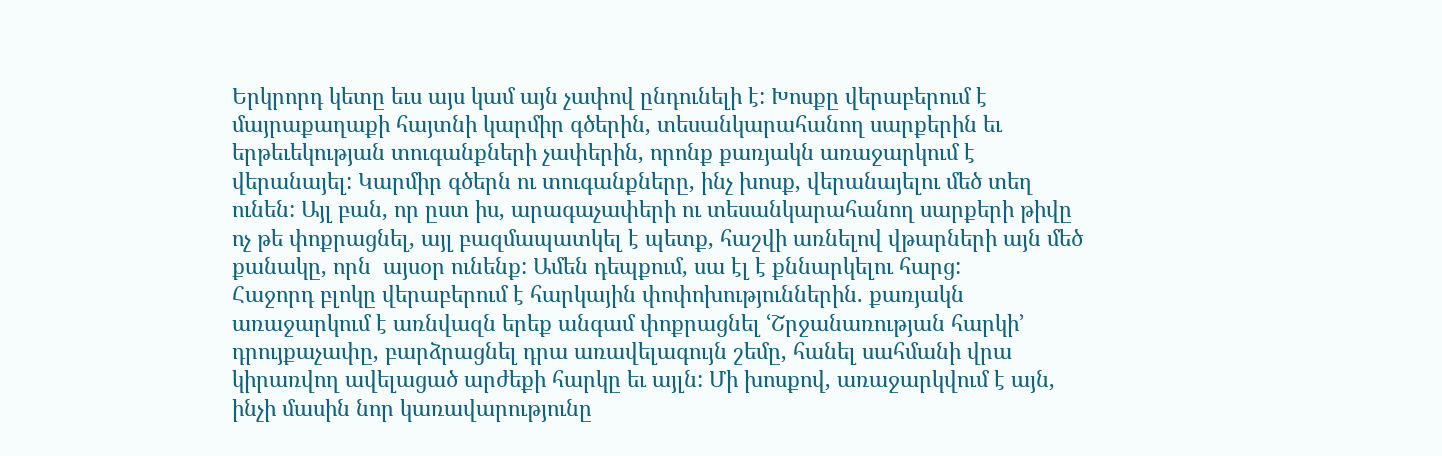Երկրորդ կետը եւս այս կամ այն չափով ընդունելի է: Խոսքը վերաբերում է մայրաքաղաքի հայտնի կարմիր գծերին, տեսանկարահանող սարքերին եւ երթեւեկության տուգանքների չափերին, որոնք քառյակն առաջարկում է վերանայել: Կարմիր գծերն ու տուգանքները, ինչ խոսք, վերանայելու մեծ տեղ ունեն: Այլ բան, որ ըստ իս, արագաչափերի ու տեսանկարահանող սարքերի թիվը ոչ թե փոքրացնել, այլ բազմապատկել է պետք, հաշվի առնելով վթարների այն մեծ քանակը, որն  այսօր ունենք: Ամեն դեպքում, սա էլ է քննարկելու հարց:
Հաջորդ բլոկը վերաբերում է հարկային փոփոխություններին. քառյակն առաջարկում է առնվազն երեք անգամ փոքրացնել ՙՇրջանառության հարկի՚ դրույքաչափը, բարձրացնել դրա առավելագույն շեմը, հանել սահմանի վրա կիրառվող ավելացած արժեքի հարկը եւ այլն: Մի խոսքով, առաջարկվում է այն, ինչի մասին նոր կառավարությունը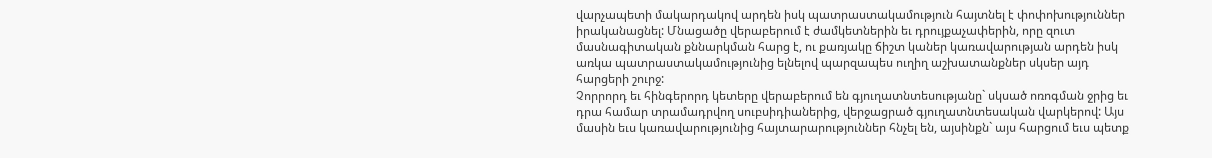վարչապետի մակարդակով արդեն իսկ պատրաստակամություն հայտնել է փոփոխություններ իրականացնել: Մնացածը վերաբերում է ժամկետներին եւ դրույքաչափերին, որը զուտ մասնագիտական քննարկման հարց է, ու քառյակը ճիշտ կաներ կառավարության արդեն իսկ առկա պատրաստակամությունից ելնելով պարզապես ուղիղ աշխատանքներ սկսեր այդ հարցերի շուրջ:
Չորրորդ եւ հինգերորդ կետերը վերաբերում են գյուղատնտեսությանը` սկսած ոռոգման ջրից եւ դրա համար տրամադրվող սուբսիդիաներից, վերջացրած գյուղատնտեսական վարկերով: Այս մասին եւս կառավարությունից հայտարարություններ հնչել են, այսինքն` այս հարցում եւս պետք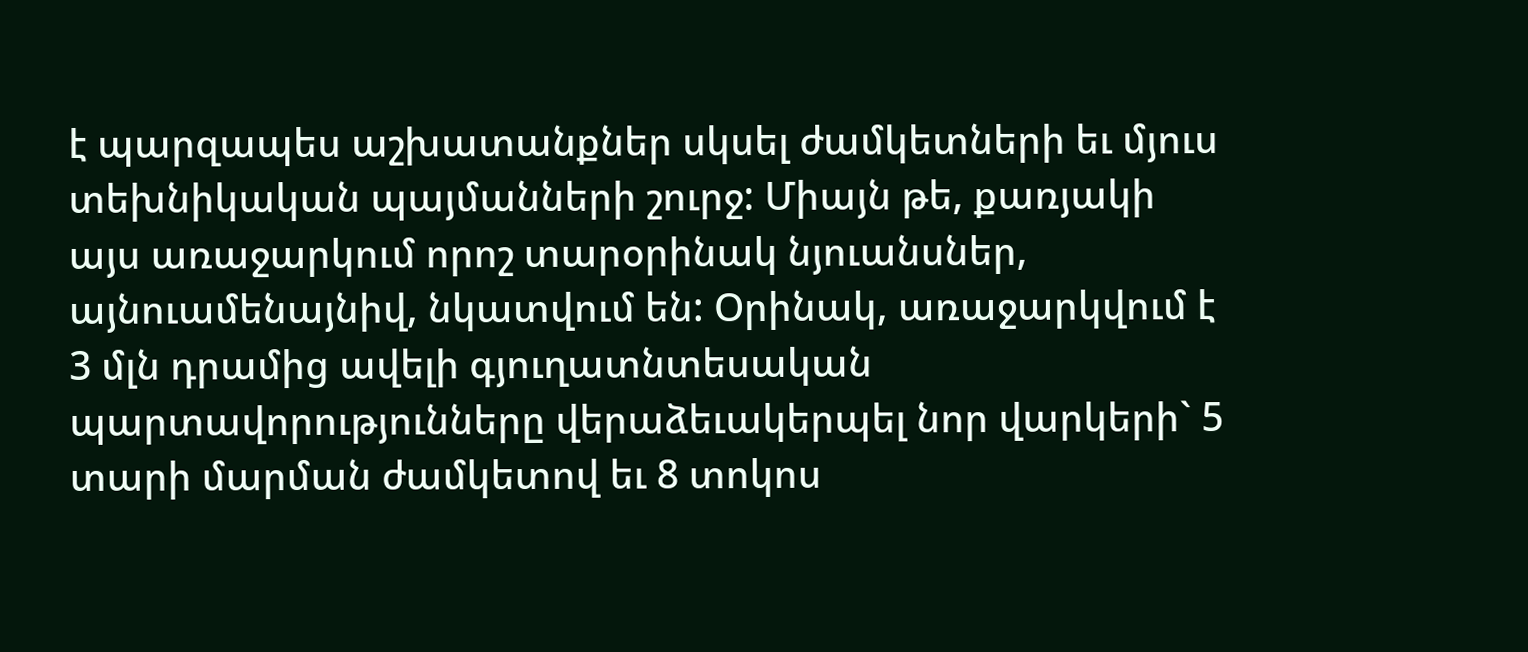է պարզապես աշխատանքներ սկսել ժամկետների եւ մյուս տեխնիկական պայմանների շուրջ: Միայն թե, քառյակի այս առաջարկում որոշ տարօրինակ նյուանսներ, այնուամենայնիվ, նկատվում են: Օրինակ, առաջարկվում է 3 մլն դրամից ավելի գյուղատնտեսական պարտավորությունները վերաձեւակերպել նոր վարկերի` 5 տարի մարման ժամկետով եւ 8 տոկոս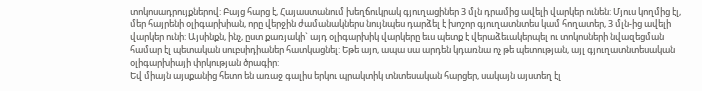տոկոսադրույքներով: Բայց հարց է, Հայաստանում խեղճուկրակ գյուղացիներ 3 մլն դրամից ավելի վարկեր ունեն: Մյուս կողմից էլ, մեր հայրենի օլիգարխիան, որը վերջին ժամանակներս նույնպես դարձել է խոշոր գյուղատնտես կամ հողատեր, 3 մլն-ից ավելի վարկեր ունի: Այսինքն, ինչ, ըստ քառյակի` այդ օլիգարխիկ վարկերը եւս պետք է վերաձեւակերպել ու տոկոսների նվազեցման համար էլ պետական սուբսիդիաներ հատկացնել: Եթե այո, ապա սա արդեն կդառնա ոչ թե պետության, այլ գյուղատնտեսական օլիգարխիայի փրկության ծրագիր:
Եվ միայն այսքանից հետո են առաջ գալիս երկու պրակտիկ տնտեսական հարցեր, սակայն այստեղ էլ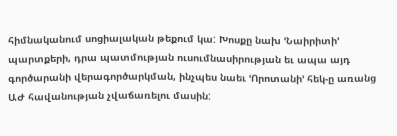հիմնականում սոցիալական թեքում կա: Խոսքը նախ ՙՆաիրիտի՚ պարտքերի, դրա պատմության ուսումնասիրության եւ ապա այդ գործարանի վերագործարկման, ինչպես նաեւ ՙՈրոտանի՚ հեկ-ը առանց ԱԺ հավանության չվաճառելու մասին: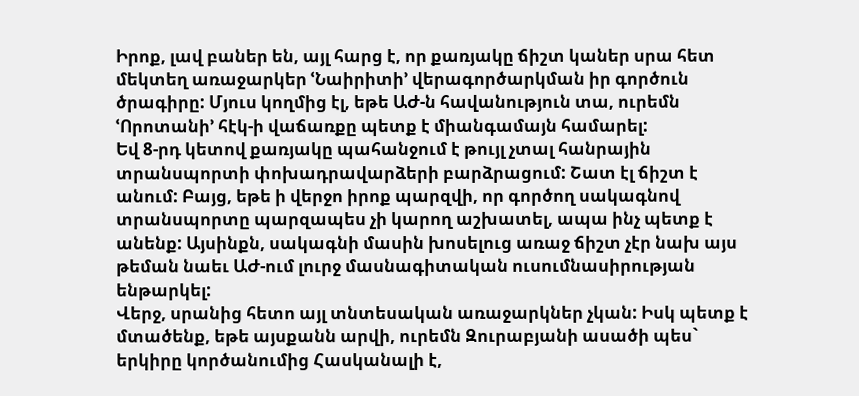Իրոք, լավ բաներ են, այլ հարց է, որ քառյակը ճիշտ կաներ սրա հետ մեկտեղ առաջարկեր ՙՆաիրիտի՚ վերագործարկման իր գործուն ծրագիրը: Մյուս կողմից էլ, եթե ԱԺ-ն հավանություն տա, ուրեմն ՙՈրոտանի՚ հէկ-ի վաճառքը պետք է միանգամայն համարել:
Եվ 8-րդ կետով քառյակը պահանջում է թույլ չտալ հանրային տրանսպորտի փոխադրավարձերի բարձրացում: Շատ էլ ճիշտ է անում: Բայց, եթե ի վերջո իրոք պարզվի, որ գործող սակագնով տրանսպորտը պարզապես չի կարող աշխատել, ապա ինչ պետք է անենք: Այսինքն, սակագնի մասին խոսելուց առաջ ճիշտ չէր նախ այս թեման նաեւ ԱԺ-ում լուրջ մասնագիտական ուսումնասիրության ենթարկել:
Վերջ, սրանից հետո այլ տնտեսական առաջարկներ չկան: Իսկ պետք է մտածենք, եթե այսքանն արվի, ուրեմն Զուրաբյանի ասածի պես` երկիրը կործանումից Հասկանալի է,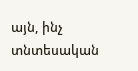այն, ինչ տնտեսական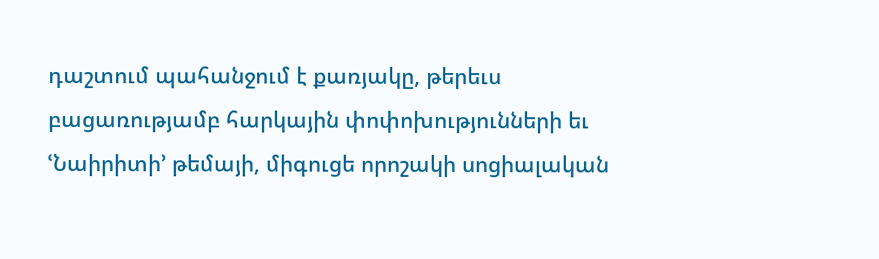դաշտում պահանջում է քառյակը, թերեւս բացառությամբ հարկային փոփոխությունների եւ ՙՆաիրիտի՚ թեմայի, միգուցե որոշակի սոցիալական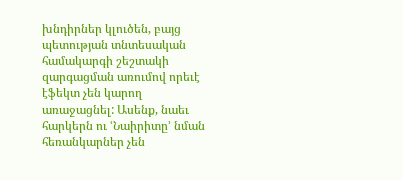խնդիրներ կլուծեն, բայց պետության տնտեսական համակարգի շեշտակի զարգացման առումով որեւէ էֆեկտ չեն կարող առաջացնել: Ասենք, նաեւ հարկերն ու ՙՆաիրիտը՚ նման հեռանկարներ չեն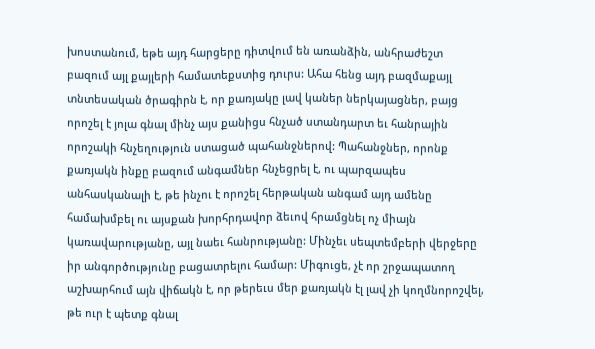խոստանում, եթե այդ հարցերը դիտվում են առանձին, անհրաժեշտ բազում այլ քայլերի համատեքստից դուրս: Ահա հենց այդ բազմաքայլ տնտեսական ծրագիրն է, որ քառյակը լավ կաներ ներկայացներ, բայց որոշել է յոլա գնալ մինչ այս քանիցս հնչած ստանդարտ եւ հանրային որոշակի հնչեղություն ստացած պահանջներով: Պահանջներ, որոնք քառյակն ինքը բազում անգամներ հնչեցրել է, ու պարզապես անհասկանալի է, թե ինչու է որոշել հերթական անգամ այդ ամենը համախմբել ու այսքան խորհրդավոր ձեւով հրամցնել ոչ միայն կառավարությանը, այլ նաեւ հանրությանը: Մինչեւ սեպտեմբերի վերջերը իր անգործությունը բացատրելու համար: Միգուցե, չէ որ շրջապատող աշխարհում այն վիճակն է, որ թերեւս մեր քառյակն էլ լավ չի կողմնորոշվել, թե ուր է պետք գնալ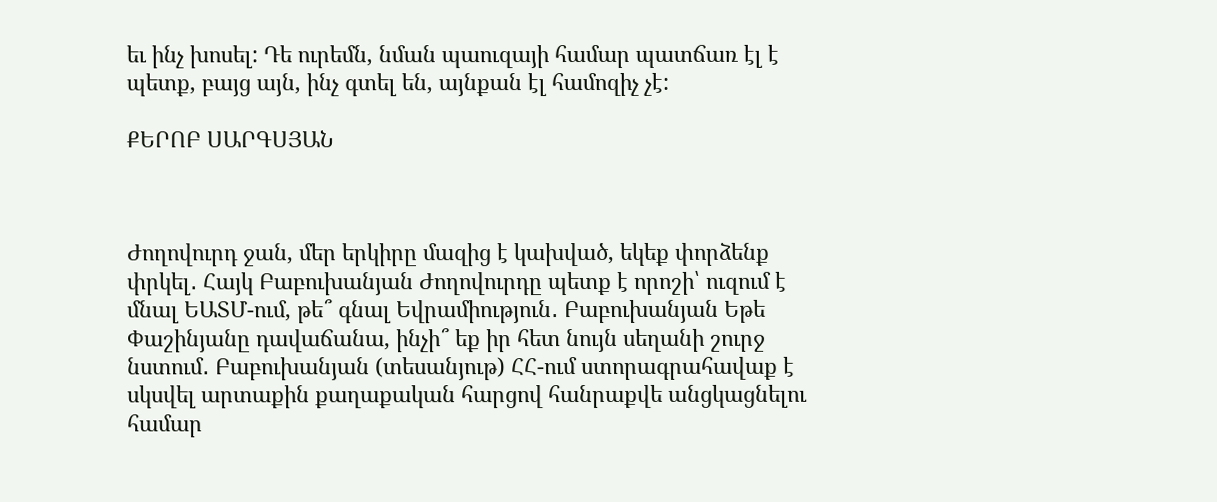եւ ինչ խոսել: Դե ուրեմն, նման պաուզայի համար պատճառ էլ է պետք, բայց այն, ինչ գտել են, այնքան էլ համոզիչ չէ:

ՔԵՐՈԲ ՍԱՐԳՍՅԱՆ



Ժողովուրդ ջան, մեր երկիրը մազից է կախված, եկեք փորձենք փրկել․ Հայկ Բաբուխանյան Ժողովուրդը պետք է որոշի՝ ուզում է մնալ ԵԱՏՄ-ում, թե՞ գնալ Եվրամիություն․ Բաբուխանյան Եթե Փաշինյանը դավաճանա, ինչի՞ եք իր հետ նույն սեղանի շուրջ նստում․ Բաբուխանյան (տեսանյութ) ՀՀ-ում ստորագրահավաք է սկսվել արտաքին քաղաքական հարցով հանրաքվե անցկացնելու համար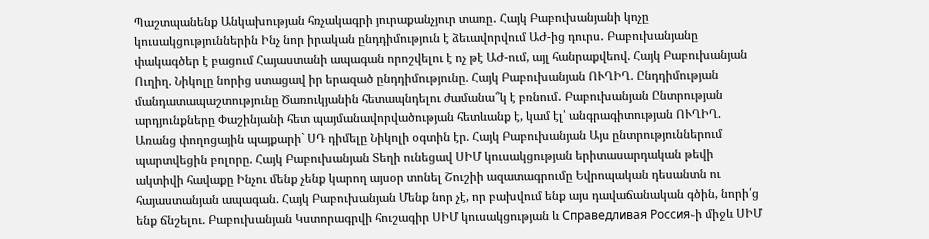Պաշտպանենք Անկախության հռչակագրի յուրաքանչյուր տառը․ Հայկ Բաբուխանյանի կոչը կուսակցություններին Ինչ նոր իրական ընդդիմություն է ձեւավորվում ԱԺ-ից դուրս․ Բաբուխանյանը փակագծեր է բացում Հայաստանի ապագան որոշվելու է ոչ թէ ԱԺ-ում, այլ հանրաքվեով. Հայկ Բաբուխանյան Ուղիղ. Նիկոլը նորից ստացավ իր երազած ընդդիմությունը. Հայկ Բաբուխանյան ՈՒՂԻՂ. Ընդդիմության մանդատապաշտությունը Ծառուկյանին հետապնդելու ժամանա՞կ է բռնում․ Բաբուխանյան Ընտրության արդյունքները Փաշինյանի հետ պայմանավորվածության հետևանք է, կամ էլ՝ անգրագիտության ՈՒՂԻՂ. Առանց փողոցային պայքարի` ՍԴ դիմելը Նիկոլի օգտին էր. Հայկ Բաբուխանյան Այս ընտրություններում պարտվեցին բոլորը. Հայկ Բաբուխանյան Տեղի ունեցավ ՍԻՄ կուսակցության երիտասարդական թեվի ակտիվի հավաքը Ինչու մենք չենք կարող այսօր տոնել Շուշիի ազատագրումը Եվրոպական դեսանտն ու հայաստանյան ապագան. Հայկ Բաբուխանյան Մենք նոր չէ, որ բախվում ենք այս դավաճանական գծին, նորի՛ց ենք ճնշելու. Բաբուխանյան Կստորագրվի հուշագիր ՍԻՄ կուսակցության և Справедливая Россия֊ի միջև ՍԻՄ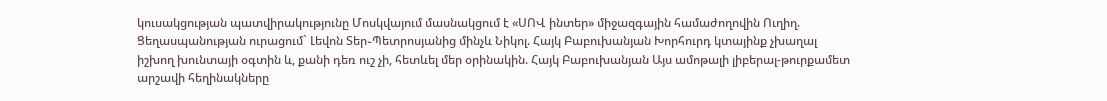կուսակցության պատվիրակությունը Մոսկվայում մասնակցում է «ՍՈՎ ինտեր» միջազգային համաժողովին Ուղիղ. Ցեղասպանության ուրացում` Լեվոն Տեր֊Պետրոսյանից մինչև Նիկոլ. Հայկ Բաբուխանյան Խորհուրդ կտայինք չխաղալ իշխող խունտայի օգտին և, քանի դեռ ուշ չի, հետևել մեր օրինակին. Հայկ Բաբուխանյան Այս ամոթալի լիբերալ-թուրքամետ արշավի հեղինակները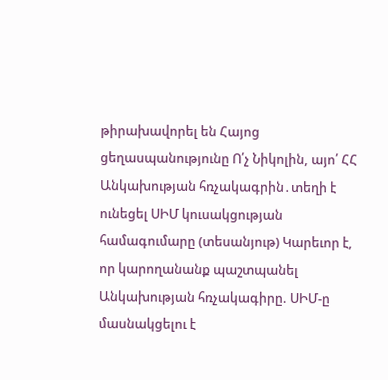թիրախավորել են Հայոց ցեղասպանությունը Ո՛չ Նիկոլին, այո՛ ՀՀ Անկախության հռչակագրին․տեղի է ունեցել ՍԻՄ կուսակցության համագումարը (տեսանյութ) Կարեւոր է, որ կարողանանք պաշտպանել Անկախության հռչակագիրը. ՍԻՄ-ը մասնակցելու է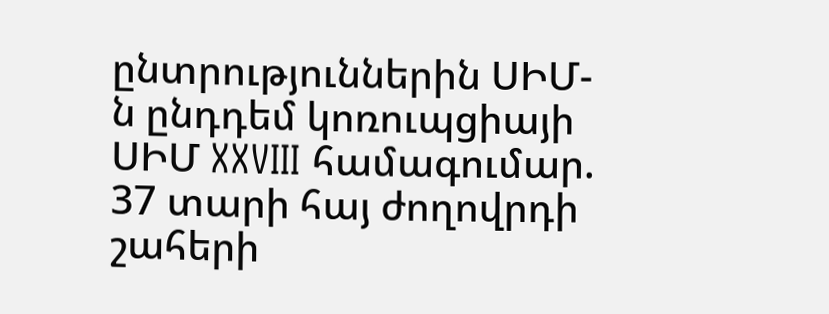ընտրություններին ՍԻՄ-ն ընդդեմ կոռուպցիայի ՍԻՄ XXVIII համագումար. 37 տարի հայ ժողովրդի շահերի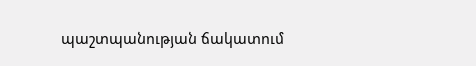պաշտպանության ճակատում